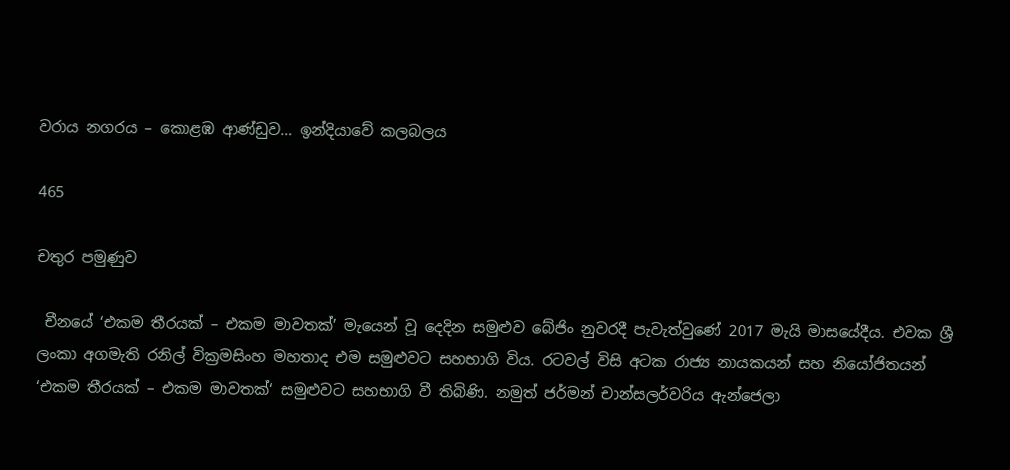වරාය නගරය – කොළඹ ආණ්ඩුව… ඉන්දියාවේ කලබලය

465

චතුර පමුණුව

 චීනයේ ‘එකම තීරයක් – එකම මාවතක්’ මැයෙන් වූ දෙදින සමුළුව බේජිං නුවරදී පැවැත්වුණේ 2017 මැයි මාසයේදීය. එවක ශ්‍රී ලංකා අගමැති රනිල් වික්‍රමසිංහ මහතාද එම සමුළුවට සහභාගි විය. රටවල් විසි අටක රාජ්‍ය නායකයන් සහ නියෝජිතයන් ‘එකම තීරයක් – එකම මාවතක්‘ සමුළුවට සහභාගි වී තිබිණි. නමුත් ජර්මන් චාන්සලර්වරිය ඇන්ජෙලා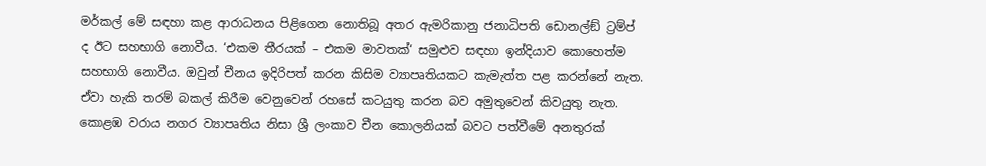මර්කල් මේ සඳහා කළ ආරාධනය පිළිගෙන නොතිබූ අතර ඇමරිකානු ජනාධිපති ඩොනල්ඞ් ට්‍රම්ප් ද ඊට සහභාගි නොවීය. ‘එකම තීරයක් – එකම මාවතක්‘ සමුළුව සඳහා ඉන්දියාව කොහෙත්ම සහභාගි නොවීය. ඔවුන් චීනය ඉදිරිපත් කරන කිසිම ව්‍යාපෘතියකට කැමැත්ත පළ කරන්නේ නැත. ඒවා හැකි තරම් බකල් කිරීම වෙනුවෙන් රහසේ කටයුතු කරන බව අමුතුවෙන් කිවයුතු නැත. කොළඹ වරාය නගර ව්‍යාපෘතිය නිසා ශ්‍රී ලංකාව චීන කොලනියක් බවට පත්වීමේ අනතුරක්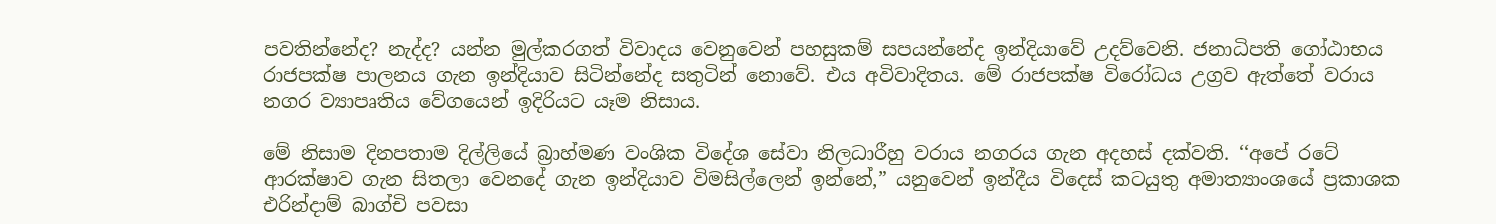පවතින්නේද? නැද්ද? යන්න මුල්කරගත් විවාදය වෙනුවෙන් පහසුකම් සපයන්නේද ඉන්දියාවේ උදව්වෙනි. ජනාධිපති ගෝඨාභය රාජපක්ෂ පාලනය ගැන ඉන්දියාව සිටින්නේද සතුටින් නොවේ. එය අවිවාදිතය. මේ රාජපක්ෂ විරෝධය උග්‍රව ඇත්තේ වරාය නගර ව්‍යාපෘතිය වේගයෙන් ඉදිරියට යෑම නිසාය.

මේ නිසාම දිනපතාම දිල්ලියේ බ්‍රාහ්මණ වංශික විදේශ සේවා නිලධාරීහු වරාය නගරය ගැන අදහස් දක්වති. ‘‘අපේ රටේ ආරක්ෂාව ගැන සිතලා වෙනදේ ගැන ඉන්දියාව විමසිල්ලෙන් ඉන්නේ,” යනුවෙන් ඉන්දීය විදෙස් කටයුතු අමාත්‍යාංශයේ ප්‍රකාශක එරින්දාම් බාග්චි පවසා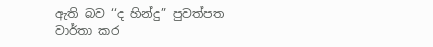ඇති බව ‘‘ද හින්දු” පුවත්පත වාර්තා කර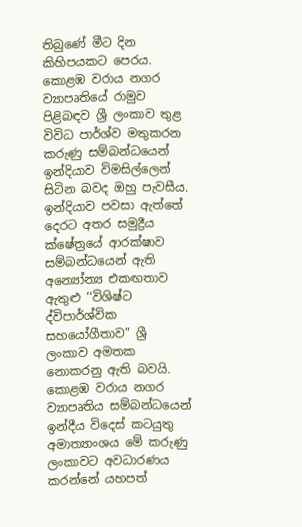තිබුණේ මීට දින කිහිපයකට පෙරය. කොළඹ වරාය නගර ව්‍යාපෘතියේ රාමුව පිළිබඳව ශ්‍රී ලංකාව තුළ විවිධ පාර්ශ්ව මතුකරන කරුණු සම්බන්ධයෙන් ඉන්දියාව විමසිල්ලෙන් සිටින බවද ඔහු පැවසීය. ඉන්දියාව පවසා ඇත්තේ දෙරට අතර සමුද්‍රීය ක්ෂේත්‍රයේ ආරක්ෂාව සම්බන්ධයෙන් ඇති අන්‍යෝන්‍ය එකඟතාව ඇතුළු ‘‘විශිෂ්ට ද්විපාර්ශ්වික සහයෝගීතාව” ශ්‍රී ලංකාව අමතක නොකරනු ඇති බවයි. කොළඹ වරාය නගර ව්‍යාපෘතිය සම්බන්ධයෙන් ඉන්දීය විදෙස් කටයුතු අමාත්‍යාංශය මේ කරුණු ලංකාවට අවධාරණය කරන්නේ යහපත්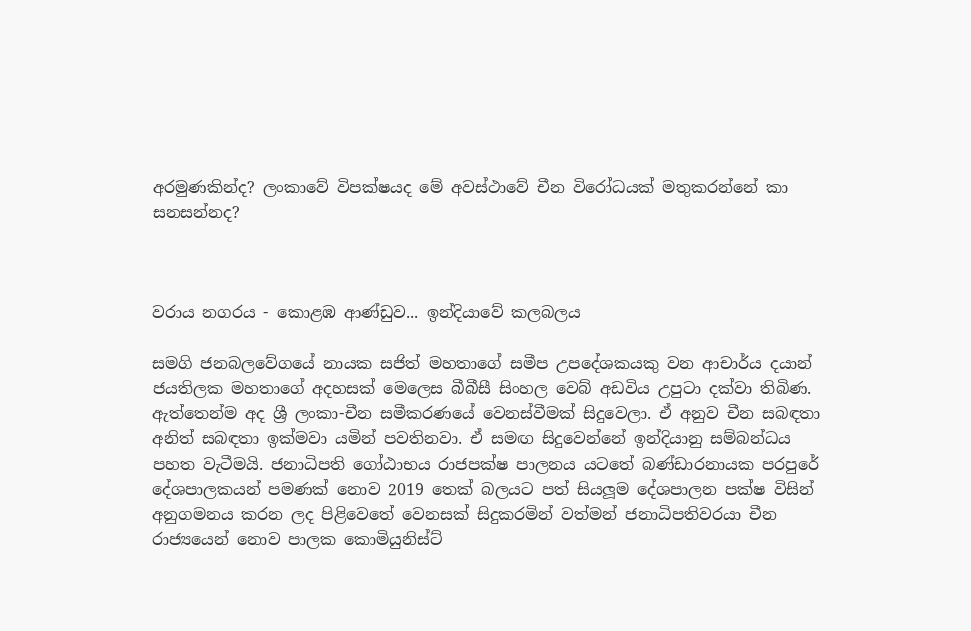අරමුණකින්ද? ලංකාවේ විපක්ෂයද මේ අවස්ථාවේ චීන විරෝධයක් මතුකරන්නේ කා සනසන්නද?



වරාය නගරය - කොළඹ ආණ්ඩුව... ඉන්දියාවේ කලබලය

සමගි ජනබලවේගයේ නායක සජිත් මහතාගේ සමීප උපදේශකයකු වන ආචාර්ය දයාන් ජයතිලක මහතාගේ අදහසක් මෙලෙස බීබීසී සිංහල වෙබ් අඩවිය උපුටා දක්වා තිබිණ. ඇත්තෙන්ම අද ශ්‍රී ලංකා-චීන සමීකරණයේ වෙනස්වීමක් සිදුවෙලා. ඒ අනුව චීන සබඳතා අනිත් සබඳතා ඉක්මවා යමින් පවතිනවා. ඒ සමඟ සිදුවෙන්නේ ඉන්දියානු සම්බන්ධය පහත වැටීමයි. ජනාධිපති ගෝඨාභය රාජපක්ෂ පාලනය යටතේ බණ්ඩාරනායක පරපුරේ දේශපාලකයන් පමණක් නොව 2019 තෙක් බලයට පත් සියලූම දේශපාලන පක්ෂ විසින් අනුගමනය කරන ලද පිළිවෙතේ වෙනසක් සිදුකරමින් වත්මන් ජනාධිපතිවරයා චීන රාජ්‍යයෙන් නොව පාලක කොමියුනිස්ට්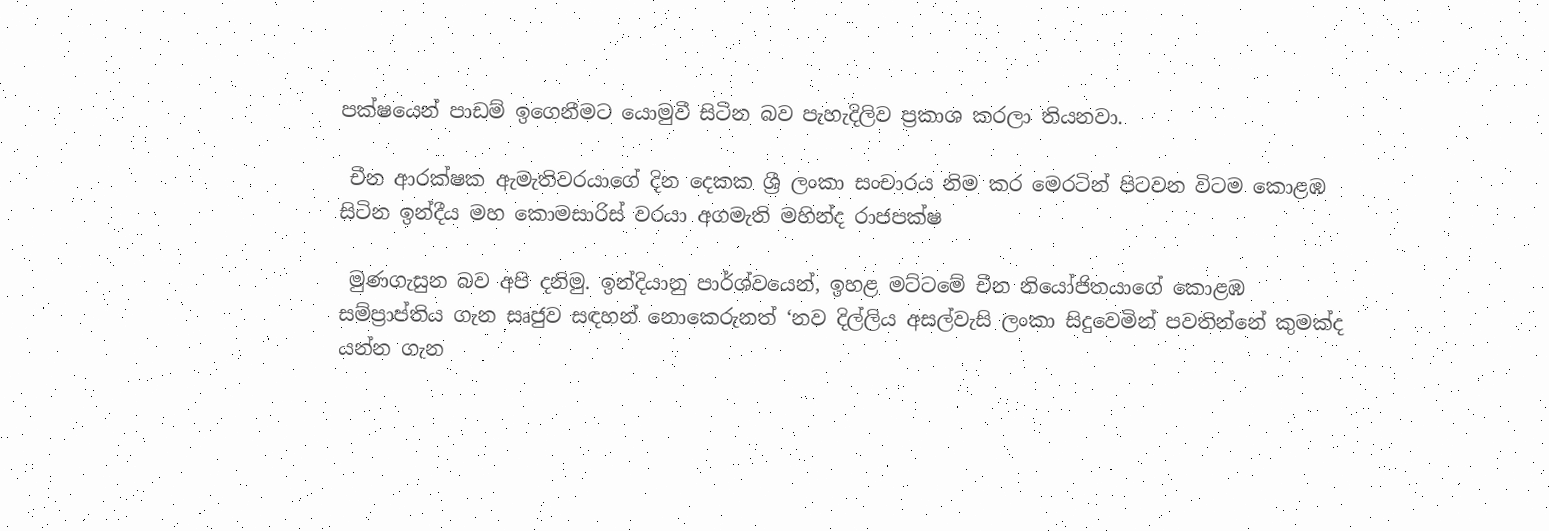පක්ෂයෙන් පාඩම් ඉගෙනීමට යොමුවී සිටින බව පැහැදිලිව ප්‍රකාශ කරලා තියනවා.

 චීන ආරක්ෂක ඇමැතිවරයාගේ දින දෙකක ශ්‍රී ලංකා සංචාරය නිම කර මෙරටින් පිටවන විටම කොළඹ සිටින ඉන්දීය මහ කොමසාරිස් වරයා අගමැති මහින්ද රාජපක්ෂ

 මුණගැසුන බව අපි දනිමු. ඉන්දියානු පාර්ශ්වයෙන්, ඉහළ මට්ටමේ චීන නියෝජිතයාගේ කොළඹ සම්ප්‍රාප්තිය ගැන සෘජුව සඳහන් නොකෙරුනත් ‘නව දිල්ලිය අසල්වැසි ලංකා සිදුවෙමින් පවතින්නේ කුමක්ද යන්න ගැන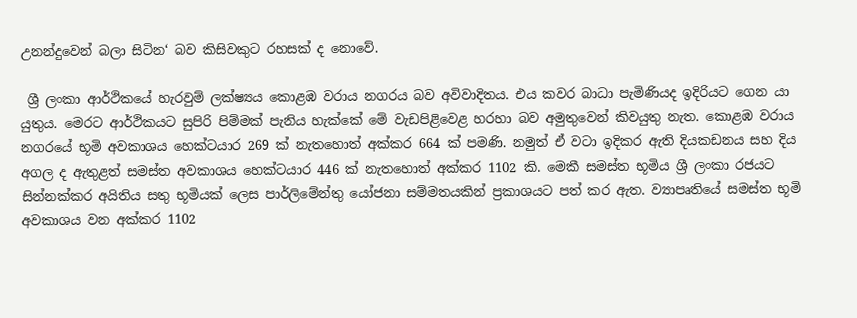උනන්දුවෙන් බලා සිටින‘ බව කිසිවකුට රහසක් ද නොවේ.

 ශ්‍රී ලංකා ආර්ථිකයේ හැරවුම් ලක්ෂ්‍යය කොළඹ වරාය නගරය බව අවිවාදිතය. එය කවර බාධා පැමිණියද ඉදිරියට ගෙන යා යුතුය. මෙරට ආර්ථිකයට සුපිරි පිම්මක් පැනිය හැක්කේ මේ වැඩපිළිවෙළ හරහා බව අමුතුවෙන් කිවයුතු නැත. කොළඹ වරාය නගරයේ භූමි අවකාශය හෙක්ටයාර 269 ක් නැතහොත් අක්කර 664 ක් පමණි. නමුත් ඒ වටා ඉදිකර ඇති දියකඩනය සහ දිය අගල ද ඇතුළත් සමස්ත අවකාශය හෙක්ටයාර 446 ක් නැතහොත් අක්කර 1102 කි. මෙකී සමස්ත භූමිය ශ්‍රී ලංකා රජයට සින්නක්කර අයිතිය සතු භූමියක් ලෙස පාර්ලිමේන්තු යෝජනා සම්මතයකින් ප්‍රකාශයට පත් කර ඇත. ව්‍යාපෘතියේ සමස්ත භූමි අවකාශය වන අක්කර 1102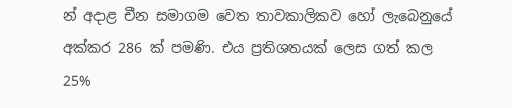න් අදාළ චීන සමාගම වෙත තාවකාලිකව හෝ ලැබෙනුයේ අක්කර 286 ක් පමණි. එය ප්‍රතිශතයක් ලෙස ගත් කල 25%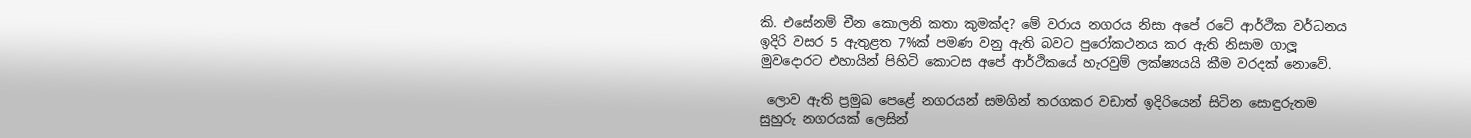කි. එසේනම් චීන කොලනි කතා කුමක්ද? මේ වරාය නගරය නිසා අපේ රටේ ආර්ථික වර්ධනය ඉදිරි වසර 5 ඇතුළත 7%ක් පමණ වනු ඇති බවට පුරෝකථනය කර ඇති නිසාම ගාලූ මුවදොරට එහායින් පිහිටි කොටස අපේ ආර්ථිකයේ හැරවුම් ලක්ෂ්‍යයයි කීම වරදක් නොවේ.

 ලොව ඇති ප්‍රමුඛ පෙළේ නගරයන් සමගින් තරගකර වඩාත් ඉදිරියෙන් සිටින සොඳුරුතම සුහුරු නගරයක් ලෙසින්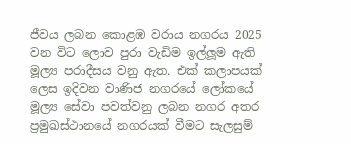ජීවය ලබන කොළඹ වරාය නගරය 2025 වන විට ලොව පුරා වැඩිම ඉල්ලූම ඇති මූල්‍ය පරාදීසය වනු ඇත. එක් කලාපයක් ලෙස ඉදිවන වාණිජ නගරයේ ලෝකයේ මූල්‍ය සේවා පවත්වනු ලබන නගර අතර ප්‍රමුඛස්ථානයේ නගරයක් වීමට සැලසුම්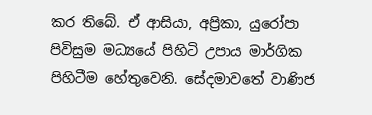කර තිබේ. ඒ ආසියා, අප්‍රිකා, යුරෝපා පිවිසුම මධ්‍යයේ පිහිටි උපාය මාර්ගික පිහිටීම හේතුවෙනි. සේදමාවතේ වාණිජ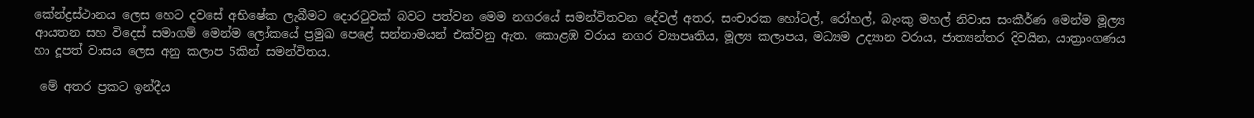කේන්ද්‍රස්ථානය ලෙස හෙට දවසේ අභිෂේක ලැබීමට දොරටුවක් බවට පත්වන මෙම නගරයේ සමන්විතවන දේවල් අතර, සංචාරක හෝටල්, රෝහල්, බැංකු මහල් නිවාස සංකීර්ණ මෙන්ම මූල්‍ය ආයතන සහ විදෙස් සමාගම් මෙන්ම ලෝකයේ ප්‍රමුඛ පෙළේ සන්නාමයන් එක්වනු ඇත. කොළඹ වරාය නගර ව්‍යාපෘතිය, මූල්‍ය කලාපය, මධ්‍යම උද්‍යාන වරාය, ජාත්‍යන්තර දිවයින, යාත්‍රාංගණය හා දූපත් වාසය ලෙස අනු කලාප 5කින් සමන්විතය.

 මේ අතර ප්‍රකට ඉන්දීය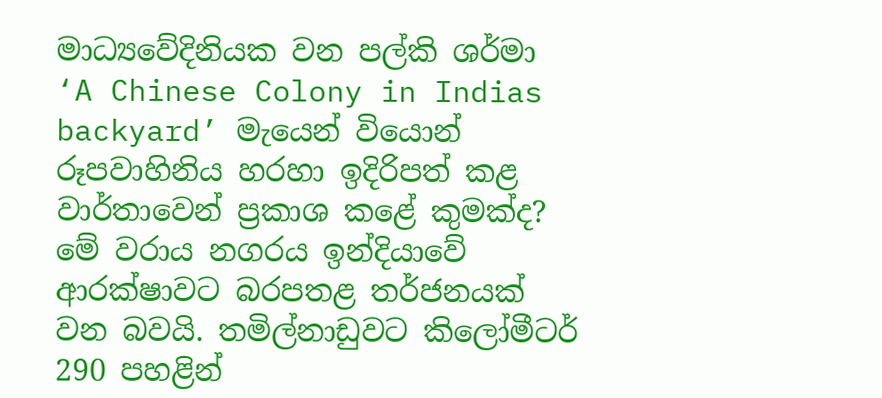මාධ්‍යවේදිනියක වන පල්කි ශර්මා  ‘A Chinese Colony in Indias backyard’ මැයෙන් වියොන් රූපවාහිනිය හරහා ඉදිරිපත් කළ වාර්තාවෙන් ප්‍රකාශ කළේ කුමක්ද? මේ වරාය නගරය ඉන්දියාවේ ආරක්ෂාවට බරපතළ තර්ජනයක් වන බවයි. තමිල්නාඩුවට කිලෝමීටර් 290 පහළින්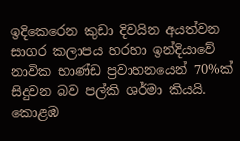ඉදිකෙරෙන කුඩා දිවයින අයත්වන සාගර කලාපය හරහා ඉන්දියාවේ නාවික භාණ්ඩ ප්‍රවාහනයෙන් 70%ක් සිදුවන බව පල්කි ශර්මා කියයි. කොළඹ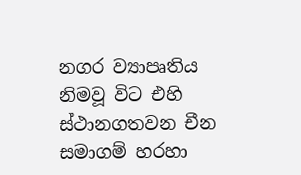නගර ව්‍යාපෘතිය නිමවූ විට එහි ස්ථානගතවන චීන සමාගම් හරහා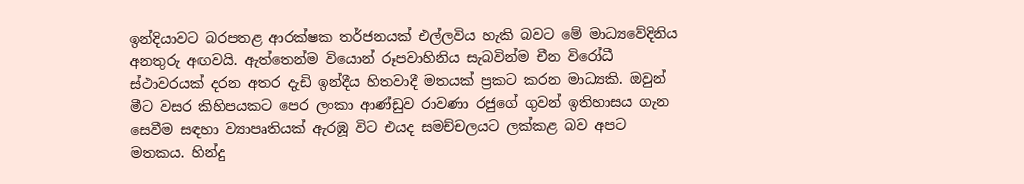ඉන්දියාවට බරපතළ ආරක්ෂක තර්ජනයක් එල්ලවිය හැකි බවට මේ මාධ්‍යවේදිනිය අනතුරු අඟවයි. ඇත්තෙන්ම වියොන් රූපවාහිනිය සැබවින්ම චීන විරෝධී ස්ථාවරයක් දරන අතර දැඩි ඉන්දීය හිතවාදී මතයක් ප්‍රකට කරන මාධ්‍යකි. ඔවුන් මීට වසර කිහිපයකට පෙර ලංකා ආණ්ඩුව රාවණා රජුගේ ගුවන් ඉතිහාසය ගැන සෙවීම සඳහා ව්‍යාපෘතියක් ඇරඹූ විට එයද සමච්චලයට ලක්කළ බව අපට මතකය. හින්දු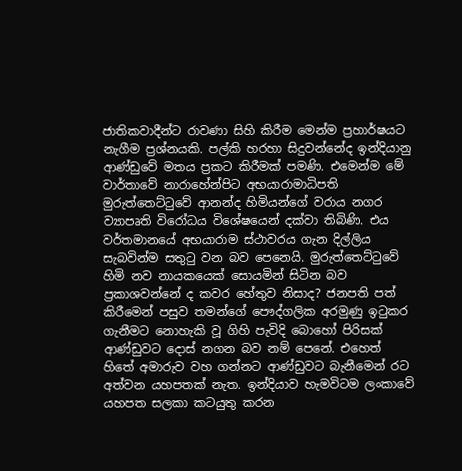ජාතිකවාදීන්ට රාවණා සිහි කිරීම මෙන්ම ප්‍රහාර්ෂයට නැගීම ප්‍රශ්නයකි. පල්කි හරහා සිදුවන්නේද ඉන්දියානු ආණ්ඩුවේ මතය ප්‍රකට කිරීමක් පමණි. එමෙන්ම මේ වාර්තාවේ නාරාහේන්පිට අභයාරාමාධිපති මුරුත්තෙට්ටුවේ ආනන්ද හිමියන්ගේ වරාය නගර ව්‍යාපෘති විරෝධය විශේෂයෙන් දක්වා තිබිණි. එය වර්තමානයේ අභයාරාම ස්ථාවරය ගැන දිල්ලිය සැබවින්ම සතුටු වන බව පෙනෙයි. මුරුත්තෙට්ටුවේ හිමි නව නායකයෙක් සොයමින් සිටින බව ප්‍රකාශවන්නේ ද කවර හේතුව නිසාද? ජනපති පත් කිරීමෙන් පසුව තමන්ගේ පෞද්ගලික අරමුණු ඉටුකර ගැනීමට නොහැකි වූ ගිහි පැවිදි බොහෝ පිරිසක් ආණ්ඩුවට දොස් නගන බව නම් පෙනේ. එහෙත් හිතේ අමාරුව වහ ගන්නට ආණ්ඩුවට බැනීමෙන් රට අත්වන යහපතක් නැත. ඉන්දියාව හැමවිටම ලංකාවේ යහපත සලකා කටයුතු කරන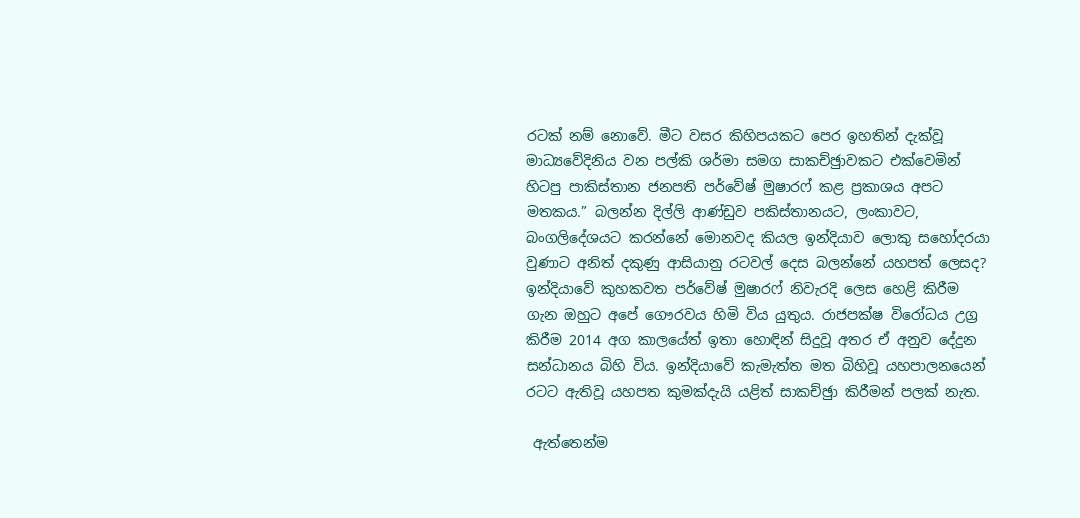රටක් නම් නොවේ. මීට වසර කිහිපයකට පෙර ඉහතින් දැක්වූ මාධ්‍යවේදිනිය වන පල්කි ශර්මා සමග සාකච්ඡුාවකට එක්වෙමින් හිටපු පාකිස්තාන ජනපති පර්වේෂ් මුෂාරෆ් කළ ප්‍රකාශය අපට මතකය.” බලන්න දිල්ලි ආණ්ඩුව පකිස්තානයට, ලංකාවට, බංගලිදේශයට කරන්නේ මොනවද කියල ඉන්දියාව ලොකු සහෝදරයා වුණාට අනිත් දකුණු ආසියානු රටවල් දෙස බලන්නේ යහපත් ලෙසද? ඉන්දියාවේ කුහකවත පර්වේෂ් මුෂාරෆ් නිවැරදි ලෙස හෙළි කිරීම ගැන ඔහුට අපේ ගෞරවය හිමි විය යුතුය. රාජපක්ෂ විරෝධය උග්‍ර කිරීම 2014 අග කාලයේත් ඉතා හොඳින් සිදුවූ අතර ඒ අනුව දේදුන සන්ධානය බිහි විය. ඉන්දියාවේ කැමැත්ත මත බිහිවූ යහපාලනයෙන් රටට ඇතිවූ යහපත කුමක්දැයි යළිත් සාකච්ඡුා කිරීමන් පලක් නැත.

 ඇත්තෙන්ම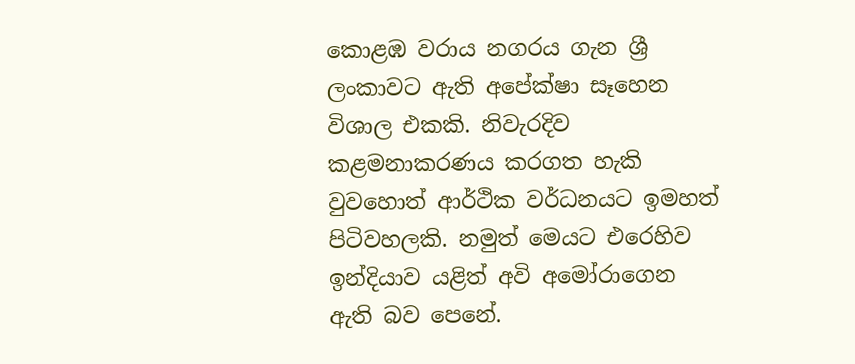කොළඹ වරාය නගරය ගැන ශ්‍රී ලංකාවට ඇති අපේක්ෂා සෑහෙන විශාල එකකි. නිවැරදිව කළමනාකරණය කරගත හැකි වුවහොත් ආර්ථික වර්ධනයට ඉමහත් පිටිවහලකි. නමුත් මෙයට එරෙහිව ඉන්දියාව යළිත් අවි අමෝරාගෙන ඇති බව පෙනේ.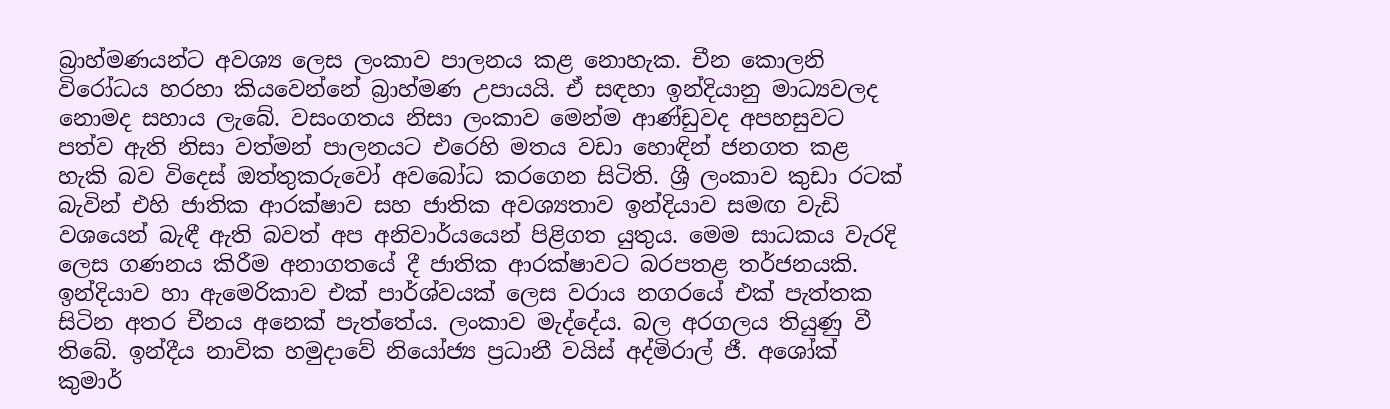බ්‍රාහ්මණයන්ට අවශ්‍ය ලෙස ලංකාව පාලනය කළ නොහැක. චීන කොලනි විරෝධය හරහා කියවෙන්නේ බ්‍රාහ්මණ උපායයි. ඒ සඳහා ඉන්දියානු මාධ්‍යවලද නොමද සහාය ලැබේ. වසංගතය නිසා ලංකාව මෙන්ම ආණ්ඩුවද අපහසුවට පත්ව ඇති නිසා වත්මන් පාලනයට එරෙහි මතය වඩා හොඳින් ජනගත කළ හැකි බව විදෙස් ඔත්තුකරුවෝ අවබෝධ කරගෙන සිටිති. ශ්‍රී ලංකාව කුඩා රටක් බැවින් එහි ජාතික ආරක්ෂාව සහ ජාතික අවශ්‍යතාව ඉන්දියාව සමඟ වැඩි වශයෙන් බැඳී ඇති බවත් අප අනිවාර්යයෙන් පිළිගත යුතුය. මෙම සාධකය වැරදි ලෙස ගණනය කිරීම අනාගතයේ දී ජාතික ආරක්ෂාවට බරපතළ තර්ජනයකි. ඉන්දියාව හා ඇමෙරිකාව එක් පාර්ශ්වයක් ලෙස වරාය නගරයේ එක් පැත්තක සිටින අතර චීනය අනෙක් පැත්තේය. ලංකාව මැද්දේය. බල අරගලය තියුණු වී තිබේ. ඉන්දීය නාවික හමුදාවේ නියෝජ්‍ය ප්‍රධානී වයිස් අද්මිරාල් ජී. අශෝක් කුමාර්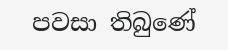පවසා තිබුණේ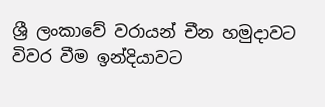ශ්‍රී ලංකාවේ වරායන් චීන හමුදාවට විවර වීම ඉන්දියාවට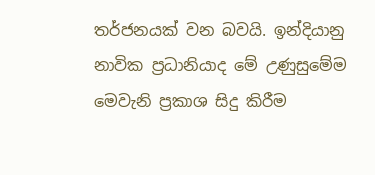තර්ජනයක් වන බවයි. ඉන්දියානු නාවික ප්‍රධානියාද මේ උණුසුමේම මෙවැනි ප්‍රකාශ සිදු කිරීම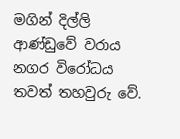මගින් දිල්ලි ආණ්ඩුවේ වරාය නගර විරෝධය තවත් තහවුරු වේ.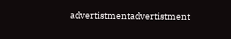advertistmentadvertistment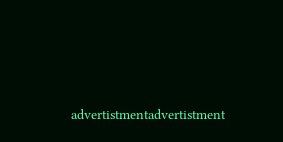advertistmentadvertistment